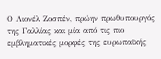Ο Λιονέλ Ζοσπέν, πρώην πρωθυπουργός της Γαλλίας και μία από τις πιο εμβληματικές μορφές της ευρωπαϊκής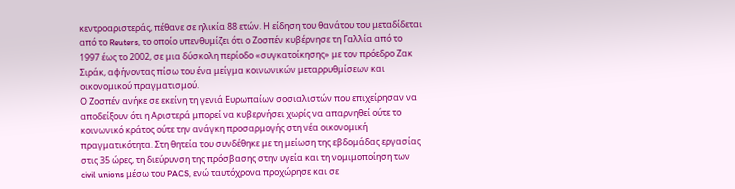κεντροαριστεράς, πέθανε σε ηλικία 88 ετών. Η είδηση του θανάτου του μεταδίδεται από το Reuters, το οποίο υπενθυμίζει ότι ο Ζοσπέν κυβέρνησε τη Γαλλία από το 1997 έως το 2002, σε μια δύσκολη περίοδο «συγκατοίκησης» με τον πρόεδρο Ζακ Σιράκ, αφήνοντας πίσω του ένα μείγμα κοινωνικών μεταρρυθμίσεων και οικονομικού πραγματισμού.
Ο Ζοσπέν ανήκε σε εκείνη τη γενιά Ευρωπαίων σοσιαλιστών που επιχείρησαν να αποδείξουν ότι η Αριστερά μπορεί να κυβερνήσει χωρίς να απαρνηθεί ούτε το κοινωνικό κράτος ούτε την ανάγκη προσαρμογής στη νέα οικονομική πραγματικότητα. Στη θητεία του συνδέθηκε με τη μείωση της εβδομάδας εργασίας στις 35 ώρες, τη διεύρυνση της πρόσβασης στην υγεία και τη νομιμοποίηση των civil unions μέσω του PACS, ενώ ταυτόχρονα προχώρησε και σε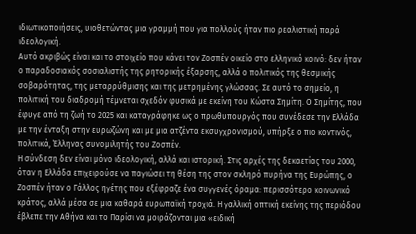ιδιωτικοποιήσεις, υιοθετώντας μια γραμμή που για πολλούς ήταν πιο ρεαλιστική παρά ιδεολογική.
Αυτό ακριβώς είναι και το στοιχείο που κάνει τον Ζοσπέν οικείο στο ελληνικό κοινό: δεν ήταν ο παραδοσιακός σοσιαλιστής της ρητορικής έξαρσης, αλλά ο πολιτικός της θεσμικής σοβαρότητας, της μεταρρύθμισης και της μετρημένης γλώσσας. Σε αυτό το σημείο, η πολιτική του διαδρομή τέμνεται σχεδόν φυσικά με εκείνη του Κώστα Σημίτη. Ο Σημίτης, που έφυγε από τη ζωή το 2025 και καταγράφηκε ως ο πρωθυπουργός που συνέδεσε την Ελλάδα με την ένταξη στην ευρωζώνη και με μια ατζέντα εκσυγχρονισμού, υπήρξε ο πιο κοντινός, πολιτικά, Έλληνας συνομιλητής του Ζοσπέν.
Η σύνδεση δεν είναι μόνο ιδεολογική, αλλά και ιστορική. Στις αρχές της δεκαετίας του 2000, όταν η Ελλάδα επιχειρούσε να παγιώσει τη θέση της στον σκληρό πυρήνα της Ευρώπης, ο Ζοσπέν ήταν ο Γάλλος ηγέτης που εξέφραζε ένα συγγενές όραμα: περισσότερο κοινωνικό κράτος, αλλά μέσα σε μια καθαρά ευρωπαϊκή τροχιά. Η γαλλική οπτική εκείνης της περιόδου έβλεπε την Αθήνα και το Παρίσι να μοιράζονται μια «ειδική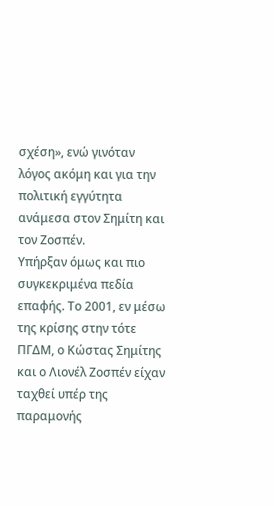σχέση», ενώ γινόταν λόγος ακόμη και για την πολιτική εγγύτητα ανάμεσα στον Σημίτη και τον Ζοσπέν.
Υπήρξαν όμως και πιο συγκεκριμένα πεδία επαφής. Το 2001, εν μέσω της κρίσης στην τότε ΠΓΔΜ, ο Κώστας Σημίτης και ο Λιονέλ Ζοσπέν είχαν ταχθεί υπέρ της παραμονής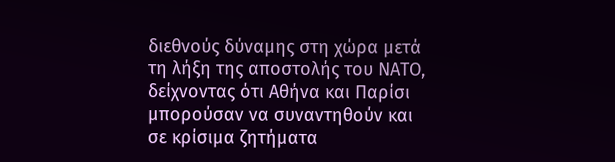διεθνούς δύναμης στη χώρα μετά τη λήξη της αποστολής του ΝΑΤΟ, δείχνοντας ότι Αθήνα και Παρίσι μπορούσαν να συναντηθούν και σε κρίσιμα ζητήματα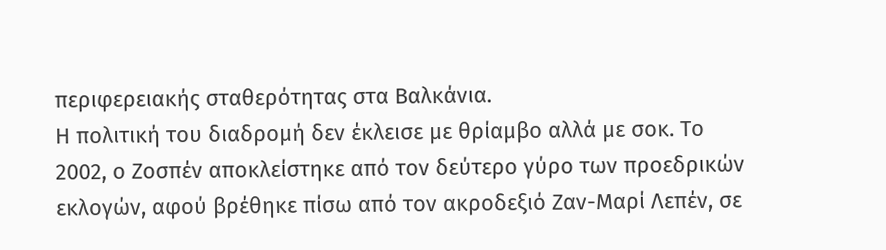περιφερειακής σταθερότητας στα Βαλκάνια.
Η πολιτική του διαδρομή δεν έκλεισε με θρίαμβο αλλά με σοκ. Το 2002, ο Ζοσπέν αποκλείστηκε από τον δεύτερο γύρο των προεδρικών εκλογών, αφού βρέθηκε πίσω από τον ακροδεξιό Ζαν-Μαρί Λεπέν, σε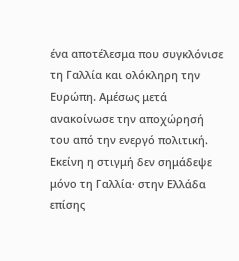ένα αποτέλεσμα που συγκλόνισε τη Γαλλία και ολόκληρη την Ευρώπη. Αμέσως μετά ανακοίνωσε την αποχώρησή του από την ενεργό πολιτική. Εκείνη η στιγμή δεν σημάδεψε μόνο τη Γαλλία· στην Ελλάδα επίσης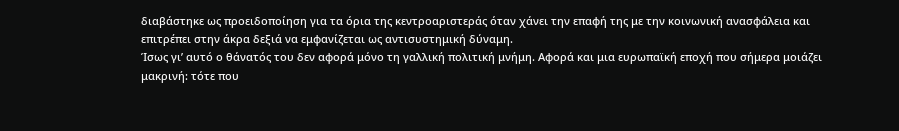διαβάστηκε ως προειδοποίηση για τα όρια της κεντροαριστεράς όταν χάνει την επαφή της με την κοινωνική ανασφάλεια και επιτρέπει στην άκρα δεξιά να εμφανίζεται ως αντισυστημική δύναμη.
Ίσως γι’ αυτό ο θάνατός του δεν αφορά μόνο τη γαλλική πολιτική μνήμη. Αφορά και μια ευρωπαϊκή εποχή που σήμερα μοιάζει μακρινή: τότε που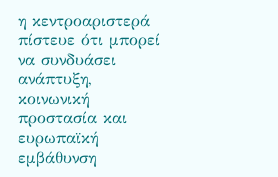η κεντροαριστερά πίστευε ότι μπορεί να συνδυάσει ανάπτυξη, κοινωνική προστασία και ευρωπαϊκή εμβάθυνση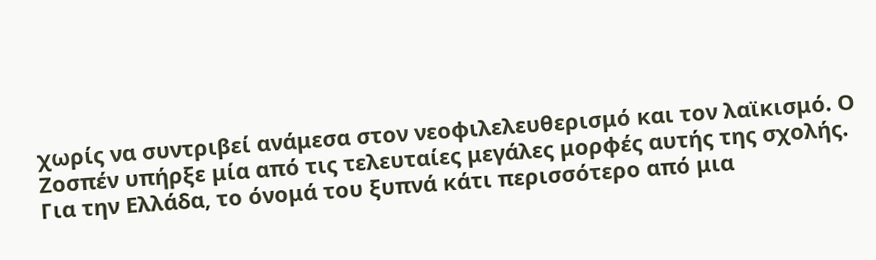χωρίς να συντριβεί ανάμεσα στον νεοφιλελευθερισμό και τον λαϊκισμό. Ο Ζοσπέν υπήρξε μία από τις τελευταίες μεγάλες μορφές αυτής της σχολής.
Για την Ελλάδα, το όνομά του ξυπνά κάτι περισσότερο από μια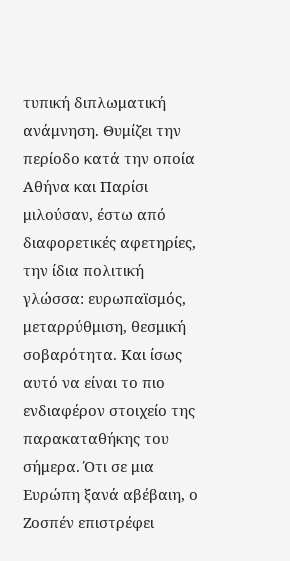τυπική διπλωματική ανάμνηση. Θυμίζει την περίοδο κατά την οποία Αθήνα και Παρίσι μιλούσαν, έστω από διαφορετικές αφετηρίες, την ίδια πολιτική γλώσσα: ευρωπαϊσμός, μεταρρύθμιση, θεσμική σοβαρότητα. Και ίσως αυτό να είναι το πιο ενδιαφέρον στοιχείο της παρακαταθήκης του σήμερα. Ότι σε μια Ευρώπη ξανά αβέβαιη, ο Ζοσπέν επιστρέφει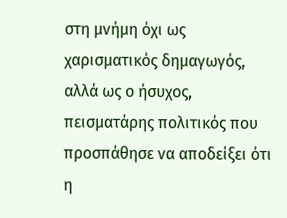στη μνήμη όχι ως χαρισματικός δημαγωγός, αλλά ως ο ήσυχος, πεισματάρης πολιτικός που προσπάθησε να αποδείξει ότι η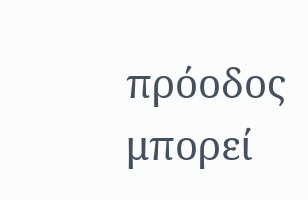πρόοδος μπορεί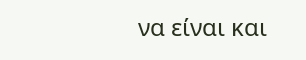να είναι και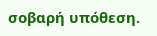σοβαρή υπόθεση.